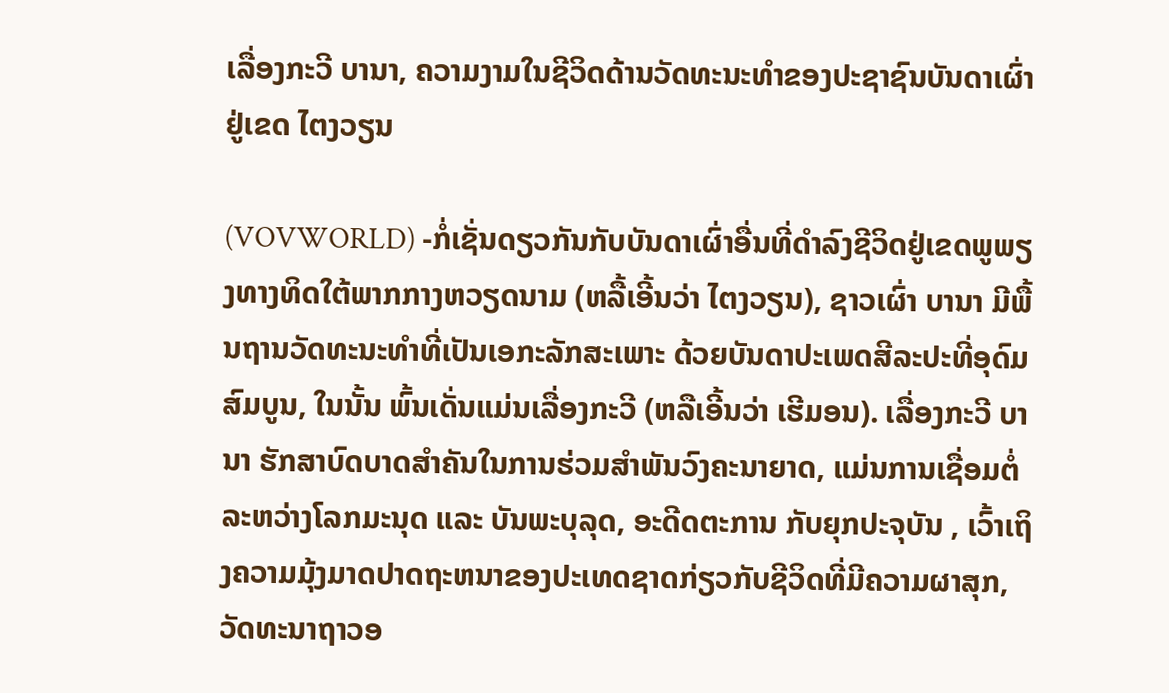ເລື່ອງກະວີ ບານາ, ຄວາມງາມໃນຊີວິດດ້ານວັດທະນະທຳຂອງປະຊາຊົນບັນດາເຜົ່າ ຢູ່ເຂດ ໄຕງວຽນ

(VOVWORLD) -ກໍ່ເຊັ່ນດຽວກັນກັບບັນດາເຜົ່າອື່ນທີ່ດຳລົງຊີວິດຢູ່ເຂດພູພຽງທາງທິດໃຕ້ພາກກາງຫວຽດນາມ (ຫລື້ເອີ້ນວ່າ ໄຕງວຽນ), ຊາວເຜົ່າ ບານາ ມີພື້ນຖານວັດທະນະທຳທີ່ເປັນເອກະລັກສະເພາະ ດ້ວຍບັນດາປະເພດສີລະປະທີ່ອຸດົມສົມບູນ, ໃນນັ້ນ ພົ້ນເດັ່ນແມ່ນເລື່ອງກະວີ (ຫລືເອີ້ນວ່າ ເຮີມອນ). ເລື່ອງກະວີ ບານາ ຮັກສາບົດບາດສຳຄັນໃນການຮ່ວມສຳພັນວົງຄະນາຍາດ, ແມ່ນການເຊື່ອມຕໍ່ລະຫວ່າງໂລກມະນຸດ ແລະ ບັນພະບຸລຸດ, ອະດີດຕະການ ກັບຍຸກປະຈຸບັນ , ເວົ້າເຖິງຄວາມມຸ້ງມາດປາດຖະຫນາຂອງປະເທດຊາດກ່ຽວກັບຊີວິດທີ່ມີຄວາມຜາສຸກ, ວັດທະນາຖາວອ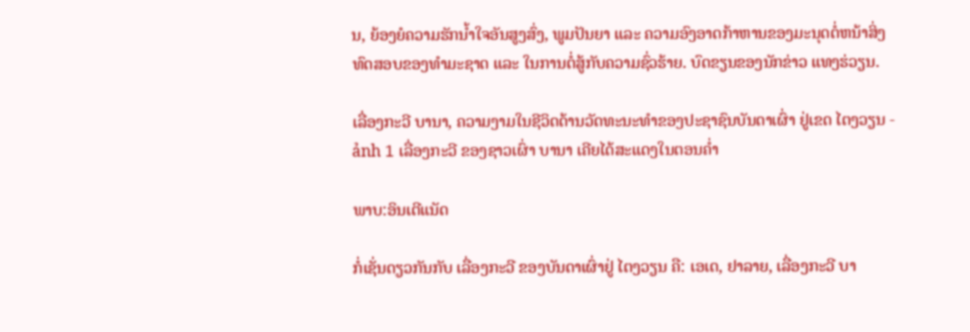ນ, ຍ້ອງຍໍຄວາມຮັກນ້ຳໃຈອັນສູງສົ່ງ, ພູມປັນຍາ ແລະ ຄວາມອົງອາດກ້າຫານຂອງມະນຸດຕໍ່ຫນ້າສິ່ງທົດສອບຂອງທຳມະຊາດ ແລະ ໃນການຕໍ່ສູ້ກັບຄວາມຊົ່ວຮ້າຍ. ບົດຂຽນຂອງນັກຂ່າວ ແທງຮ່ວຽນ.

ເລື່ອງກະວີ ບານາ, ຄວາມງາມໃນຊີວິດດ້ານວັດທະນະທຳຂອງປະຊາຊົນບັນດາເຜົ່າ ຢູ່ເຂດ ໄຕງວຽນ - ảnh 1 ເລື່ອງກະວີ ຂອງຊາວເຜົ່າ ບານາ ເຄີຍໄດ້ສະແດງໃນຕອນຄ່ຳ

ພາບ:ອິນເຕີແນັດ

ກໍ່ເຊັ່ນດຽວກັນກັບ ເລື່ອງກະວີ ຂອງບັນດາເຜົ່າຢູ່ ໄຕງວຽນ ຄື: ເອເດ, ຢາລາຍ, ເລື່ອງກະວີ ບາ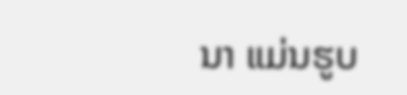ນາ ແມ່ນຮູບ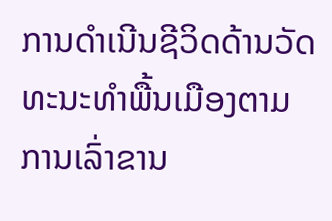ການດຳເນີນຊີວິດດ້ານວັດທະນະທຳພື້ນເມືອງຕາມການເລົ່າຂານ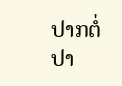ປາກຕໍ່ປາ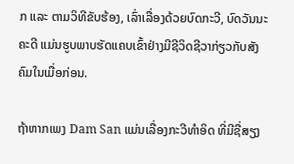ກ ແລະ ຕາມວິທີຂັບຮ້ອງ, ເລົ່າເລື່ອງດ້ວຍບົດກະວີ, ບົດວັນນະຄະດີ ແມ່ນຮູບພາບຮັດແຄບເຂົ້າຢ່າງມີຊີວິດຊີວາກ່ຽວກັບສັງຄົມໃນເມື່ອກ່ອນ.

ຖ້າຫາກເພງ Dam San ແມ່ນເລື່ອງກະວີທຳອິດ ທີ່ມີຊື່ສຽງ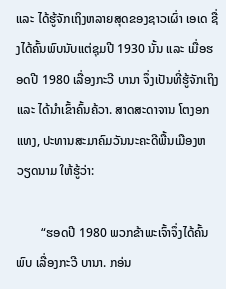ແລະ ໄດ້ຮູ້ຈັກເຖິງຫລາຍສຸດຂອງຊາວເຜົ່າ ເອເດ ຊື່ງໄດ້ຄົ້ນພົບນັບແຕ່ຊຸມປີ 1930 ນັ້ນ ແລະ ເມື່ອຮອດປີ 1980 ເລື່ອງກະວີ ບານາ ຈຶ່ງເປັນທີ່ຮູ້ຈັກເຖິງ ແລະ ໄດ້ນຳເຂົ້າຄົ້ນຄ້ວາ. ສາດສະດາຈານ ໂຕງອກແທງ, ປະທານສະມາຄົມວັນນະຄະດີພື້ນເມືອງຫວຽດນາມ ໃຫ້ຮູ້ວ່າ:

        “ຮອດປີ 1980 ພວກຂ້າພະເຈົ້າຈຶ່ງໄດ້ຄົ້ນພົບ ເລື່ອງກະວີ ບານາ. ກອ່ນ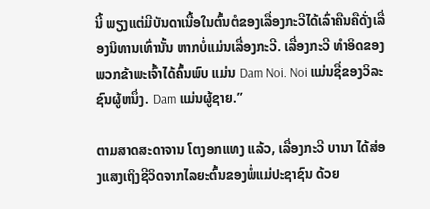ນີ້ ພຽງແຕ່ມີບັນດາເນື້ອໃນຕົ້ນຕໍຂອງເລື່ອງກະວີໄດ້ເລົ່າຄືນຄືດັ່ງເລື່ອງນິທານເທົ່ານັ້ນ ຫາກບໍ່ແມ່ນເລື່ອງກະວີ. ເລື່ອງກະວີ ທຳອິດຂອງພວກຂ້າພະເຈົ້າໄດ້ຄົ້ນພົບ ແມ່ນ Dam Noi. Noi ແມ່ນຊື່ຂອງວິລະຊົນຜູ້ຫນຶ່ງ. Dam ແມ່ນຜູ້ຊາຍ.”

ຕາມສາດສະດາຈານ ໂຕງອກແທງ ແລ້ວ, ເລື່ອງກະວີ ບານາ ໄດ້ສ່ອງແສງເຖິງຊີວິດຈາກໄລຍະຕົ້ນຂອງພໍ່ແມ່ປະຊາຊົນ ດ້ວຍ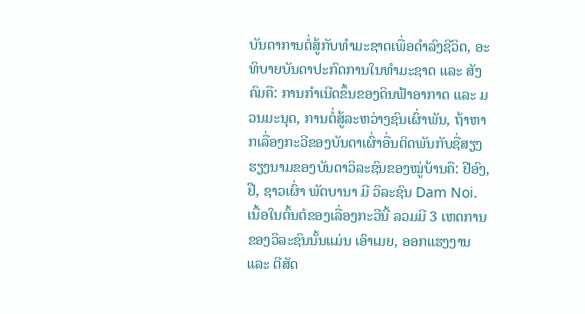ບັນດາການຕໍ່ສູ້ກັບທຳມະຊາດເພື່ອດຳລົງຊີວິດ, ອະທິບາຍບັນດາປະກົດການໃນທຳມະຊາດ ແລະ ສັງຄົມຄື: ການກຳເນີດຂຶ້ນຂອງດິນຟ້າອາກາດ ແລະ ມວນມະນຸດ, ການຕໍ່ສູ້ລະຫວ່າງຊົນເຜົ່າພັນ, ຖ້າຫາກເລື່ອງກະວີຂອງບັນດາເຜົ່າອື່ນຕິດພັນກັບຊື່ສຽງຮຽງນາມຂອງບັນດາວິລະຊົນຂອງໝູ່ບ້ານຄື: ຢີອົງ, ຢື, ຊາວເຜົ່າ ພັດບານາ ມີ ວິລະຊົນ Dam Noi. ເນື້ອໃນຕົ້ນຕໍຂອງເລື່ອງກະວີນີ້ ລວມມີ 3 ເຫດການຂອງວິລະຊົນນັ້ນແມ່ນ ເອົາເມຍ, ອອກແຮງງານ ແລະ ຕີສັດ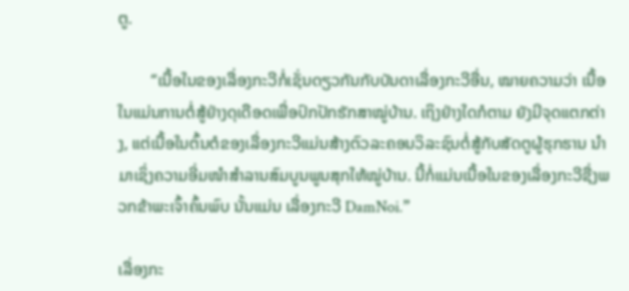ຕູ.

        “ເນື້ອໃນຂອງເລື່ອງກະວີກໍ່ເຊັ່ນດຽວກັນກັບບັນດາເລື່ອງກະວີອື່ນ, ໝາຍຄວາມວ່າ ເນື້ອໃນແມ່ນການຕໍ່ສູ້ຢ່າງດຸເດືອດເພື່ອປົກປັກຮັກສາໝູ່ບ້ານ. ເຖິງຢ່າງໃດກໍຕາມ ຍັງມີຈຸດແຕກຕ່າງ, ແຕ່ເນື້ອໃນຕົ້ນຕໍຂອງເລື່ອງກະວີແມ່ນສ້າງຕົວລະຄອນວິລະຊົນຕໍ່ສູ້ກັບສັດຕູຜູ້ຮຸກຮານ ນຳມາເຊິ່ງຄວາມອີ່ມໜຳສຳລານສົມບູນພູນສຸກໃຫ້ໝູ່ບ້ານ. ນີ້ກໍ່ແມ່ນເນື້ອໃນຂອງເລື່ອງກະວີຊື່ງພວກຂ້າພະເຈົ້າຄົ້ນພົບ ນັ້ນແມ່ນ ເລື່ອງກະວີ DamNoi.”

ເລື່ອງກະ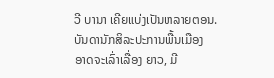ວີ ບານາ ເຄີຍແບ່ງເປັນຫລາຍຕອນ. ບັນດານັກສິລະປະການພື້ນເມືອງ ອາດຈະເລົ່າເລື່ອງ ຍາວ, ມີ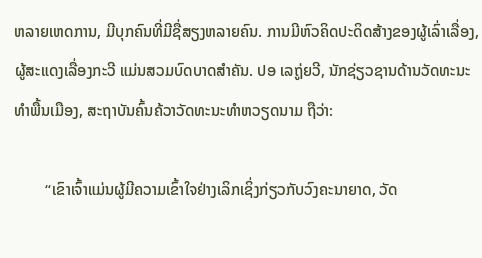ຫລາຍເຫດການ, ມີບຸກຄົນທີ່ມີຊື່ສຽງຫລາຍຄົນ. ການມີຫົວຄິດປະດິດສ້າງຂອງຜູ້ເລົ່າເລື່ອງ, ຜູ້ສະແດງເລື່ອງກະວີ ແມ່ນສວມບົດບາດສຳຄັນ. ປອ ເລຖູ່ຍວີ, ນັກຊ່ຽວຊານດ້ານວັດທະນະທຳພື້ນເມືອງ, ສະຖາບັນຄົ້ນຄ້ວາວັດທະນະທຳຫວຽດນາມ ຖືວ່າ:

        “ເຂົາເຈົ້າແມ່ນຜູ້ມີຄວາມເຂົ້າໃຈຢ່າງເລິກເຊິ່ງກ່ຽວກັບວົງຄະນາຍາດ, ວັດ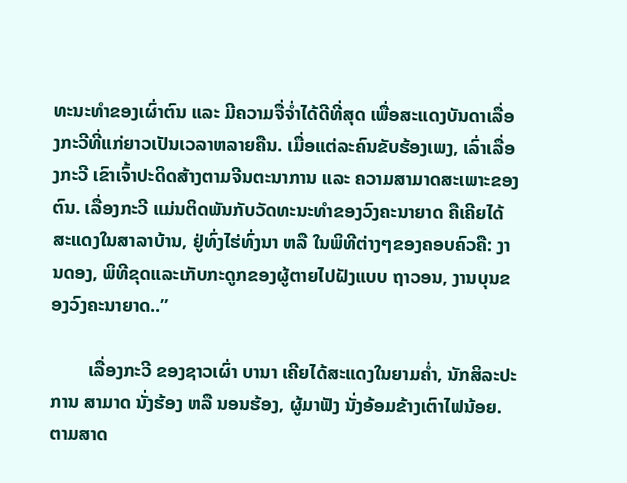ທະນະທຳຂອງເຜົ່າຕົນ ແລະ ມີຄວາມຈື່ຈ່ຳໄດ້ດີທີ່ສຸດ ເພື່ອສະແດງບັນດາເລື່ອງກະວີທີ່ແກ່ຍາວເປັນເວລາຫລາຍຄືນ. ເມື່ອແຕ່ລະຄົນຂັບຮ້ອງເພງ, ເລົ່າເລື່ອງກະວີ ເຂົາເຈົ້າປະດິດສ້າງຕາມຈີນຕະນາການ ແລະ ຄວາມສາມາດສະເພາະຂອງຕົນ. ເລື່ອງກະວີ ແມ່ນຕິດພັນກັບວັດທະນະທຳຂອງວົງຄະນາຍາດ ຄືເຄີຍໄດ້ສະແດງໃນສາລາບ້ານ, ຢູ່ທົ່ງໄຮ່ທົ່ງນາ ຫລື ໃນພິທີຕ່າງໆຂອງຄອບຄົວຄື: ງານດອງ, ພິທີຂຸດແລະເກັບກະດູກຂອງຜູ້ຕາຍໄປຝັງແບບ ຖາວອນ, ງານບຸນຂອງວົງຄະນາຍາດ..”

        ເລື່ອງກະວີ ຂອງຊາວເຜົ່າ ບານາ ເຄີຍໄດ້ສະແດງໃນຍາມຄ່ຳ, ນັກສິລະປະການ ສາມາດ ນັ່ງຮ້ອງ ຫລື ນອນຮ້ອງ, ຜູ້ມາຟັງ ນັ່ງອ້ອມຂ້າງເຕົາໄຟນ້ອຍ. ຕາມສາດ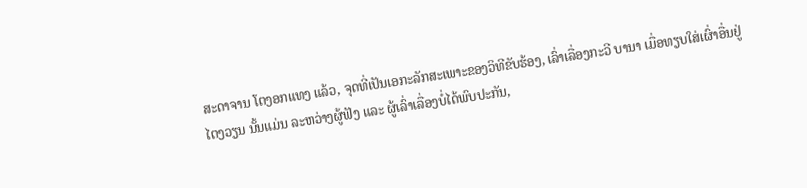ສະດາຈານ ໂຕງອກແທງ ແລ້ວ, ຈຸດທີ່ເປັນເອກະລັກສະເພາະຂອງວິທີຂັບຮ້ອງ, ເລົ່າເລື່ອງກະວີ ບານາ ເມື່ອທຽບໃສ່ເຜົ່າອື່ນຢູ່ ໄຕງວຽນ ນັ້ນແມ່ນ ລະຫວ່າງຜູ້ຟັງ ແລະ ຜູ້ເລົ່າເລື່ອງບໍ່ໄດ້ພົບປະກັນ,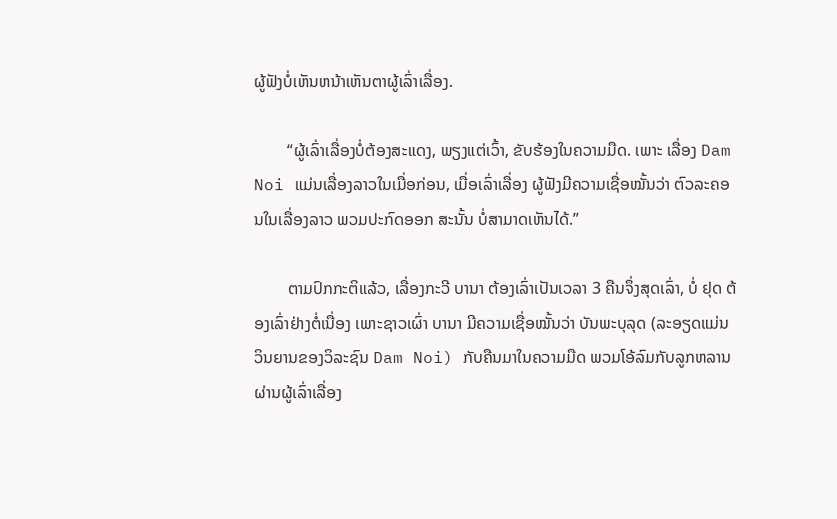ຜູ້ຟັງບໍ່ເຫັນຫນ້າເຫັນຕາຜູ້ເລົ່າເລື່ອງ.

        “ຜູ້ເລົ່າເລື່ອງບໍ່ຕ້ອງສະແດງ, ພຽງແຕ່ເວົ້າ, ຂັບຮ້ອງໃນຄວາມມືດ. ເພາະ ເລື່ອງ Dam Noi ແມ່ນເລື່ອງລາວໃນເມື່ອກ່ອນ, ເມື່ອເລົ່າເລື່ອງ ຜູ້ຟັງມີຄວາມເຊື່ອໝັ້ນວ່າ ຕົວລະຄອນໃນເລື່ອງລາວ ພວມປະກົດອອກ ສະນັ້ນ ບໍ່ສາມາດເຫັນໄດ້.”

        ຕາມປົກກະຕິແລ້ວ, ເລື່ອງກະວີ ບານາ ຕ້ອງເລົ່າເປັນເວລາ 3 ຄືນຈຶ່ງສຸດເລົ່າ, ບໍ່ ຢຸດ ຕ້ອງເລົ່າຢ່າງຕໍ່ເນື່ອງ ເພາະຊາວເຜົ່າ ບານາ ມີຄວາມເຊື່ອໝັ້ນວ່າ ບັນພະບຸລຸດ (ລະອຽດແມ່ນວິນຍານຂອງວິລະຊົນ Dam Noi) ກັບຄືນມາໃນຄວາມມືດ ພວມໂອ້ລົມກັບລູກຫລານຜ່ານຜູ້ເລົ່າເລື່ອງ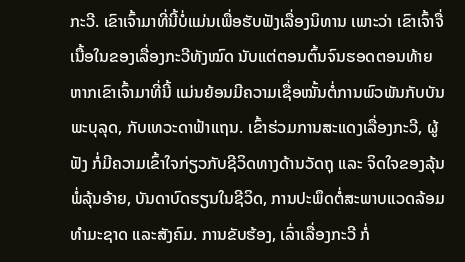ກະວີ. ເຂົາເຈົ້າມາທີ່ນີ້ບໍ່ແມ່ນເພື່ອຮັບຟັງເລື່ອງນິທານ ເພາະວ່າ ເຂົາເຈົ້າຈື່ເນື້ອໃນຂອງເລື່ອງກະວີທັງໝົດ ນັບແຕ່ຕອນຕົ້ນຈົນຮອດຕອນທ້າຍ ຫາກເຂົາເຈົ້າມາທີ່ນີ້ ແມ່ນຍ້ອນມີຄວາມເຊື່ອໝັ້ນຕໍ່ການພົວພັນກັບບັນພະບຸລຸດ, ກັບເທວະດາຟ້າແຖນ. ເຂົ້າຮ່ວມການສະແດງເລື່ອງກະວີ, ຜູ້ຟັງ ກໍ່ມີຄວາມເຂົ້າໃຈກ່ຽວກັບຊີວິດທາງດ້ານວັດຖຸ ແລະ ຈິດໃຈຂອງລຸ້ນພໍ່ລຸ້ນອ້າຍ, ບັນດາບົດຮຽນໃນຊີວິດ, ການປະພຶດຕໍ່ສະພາບແວດລ້ອມທຳມະຊາດ ແລະສັງຄົມ. ການຂັບຮ້ອງ, ເລົ່າເລື່ອງກະວີ ກໍ່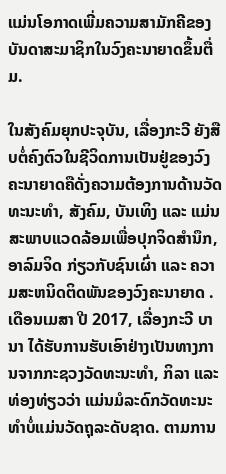ແມ່ນໂອກາດເພີ່ມຄວາມສາມັກຄີຂອງບັນດາສະມາຊິກໃນວົງຄະນາຍາດຂຶ້ນຕື່ມ.

ໃນສັງຄົມຍຸກປະຈຸບັນ, ເລື່ອງກະວີ ຍັງສືບຕໍ່ຄົງຕົວໃນຊີວິດການເປັນຢູ່ຂອງວົງຄະນາຍາດຄືດັ່ງຄວາມຕ້ອງການດ້ານວັດທະນະທຳ, ສັງຄົມ, ບັນເທິງ ແລະ ແມ່ນສະພາບແວດລ້ອມເພື່ອປຸກຈິດສຳນຶກ, ອາລົມຈິດ ກ່ຽວກັບຊົນເຜົ່າ ແລະ ຄວາມສະຫນິດຕິດພັນຂອງວົງຄະນາຍາດ . ເດືອນເມສາ ປີ 2017, ເລື່ອງກະວີ ບານາ ໄດ້ຮັບການຮັບເອົາຢ່າງເປັນທາງການຈາກກະຊວງວັດທະນະທຳ, ກິລາ ແລະ ທ່ອງທ່ຽວວ່າ ແມ່ນມໍລະດົກວັດທະນະທຳບໍ່ແມ່ນວັດຖຸລະດັບຊາດ. ຕາມການ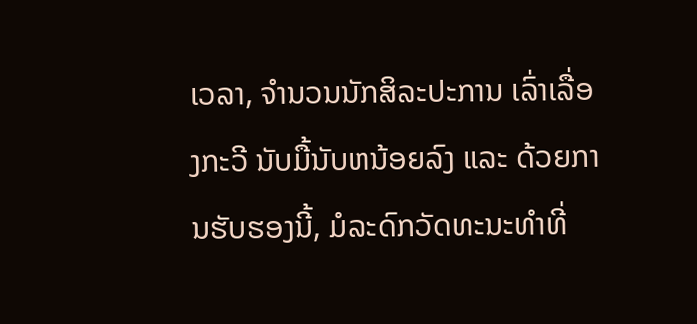ເວລາ, ຈຳນວນນັກສິລະປະການ ເລົ່າເລື່ອງກະວີ ນັບມື້ນັບຫນ້ອຍລົງ ແລະ ດ້ວຍການຮັບຮອງນີ້, ມໍລະດົກວັດທະນະທຳທີ່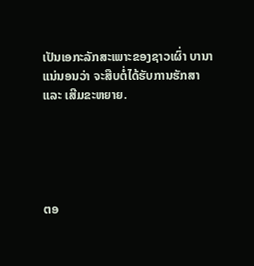ເປັນເອກະລັກສະເພາະຂອງຊາວເຜົ່າ ບານາ ແນ່ນອນວ່າ ຈະສືບຕໍ່ໄດ້ຮັບການຮັກສາ ແລະ ເສີມຂະຫຍາຍ.





ຕອ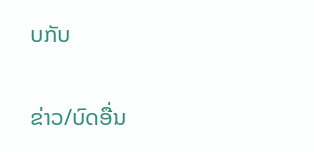ບກັບ

ຂ່າວ/ບົດອື່ນ